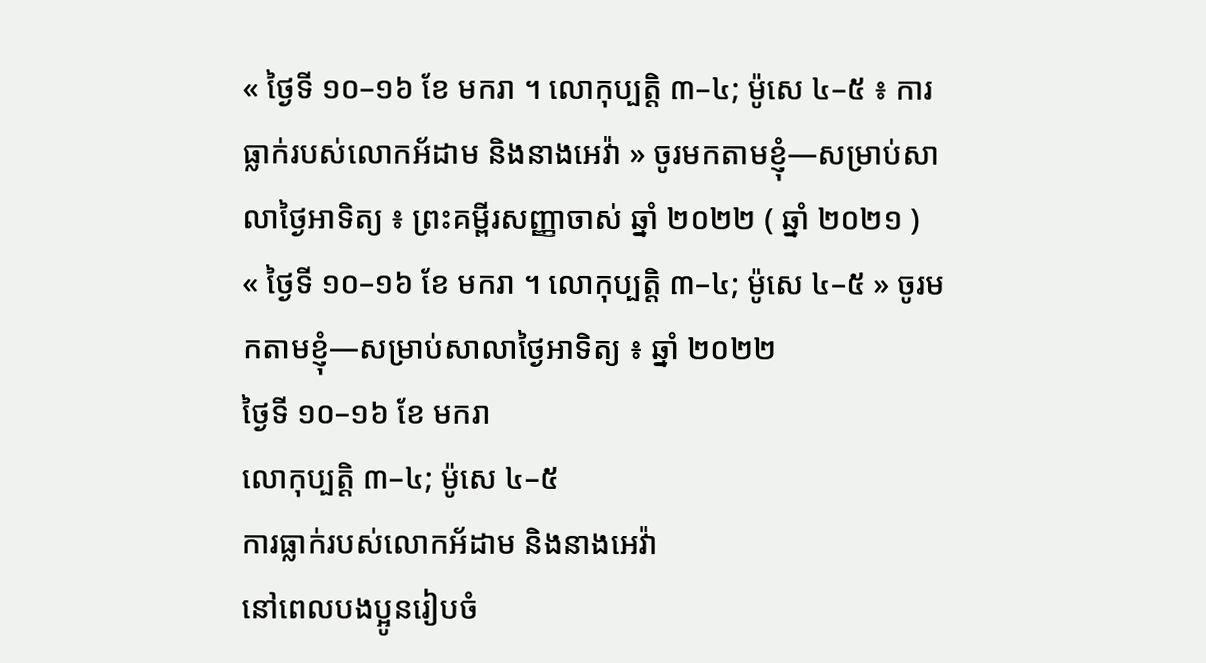« ថ្ងៃទី ១០–១៦ ខែ មករា ។ លោកុប្បត្តិ ៣–៤; ម៉ូសេ ៤–៥ ៖ ការធ្លាក់របស់លោកអ័ដាម និងនាងអេវ៉ា » ចូរមកតាមខ្ញុំ—សម្រាប់សាលាថ្ងៃអាទិត្យ ៖ ព្រះគម្ពីរសញ្ញាចាស់ ឆ្នាំ ២០២២ ( ឆ្នាំ ២០២១ )
« ថ្ងៃទី ១០–១៦ ខែ មករា ។ លោកុប្បត្តិ ៣–៤; ម៉ូសេ ៤–៥ » ចូរមកតាមខ្ញុំ—សម្រាប់សាលាថ្ងៃអាទិត្យ ៖ ឆ្នាំ ២០២២
ថ្ងៃទី ១០–១៦ ខែ មករា
លោកុប្បត្តិ ៣–៤; ម៉ូសេ ៤–៥
ការធ្លាក់របស់លោកអ័ដាម និងនាងអេវ៉ា
នៅពេលបងប្អូនរៀបចំ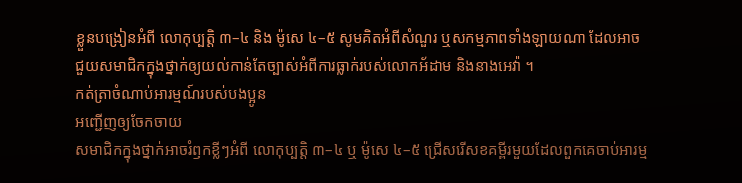ខ្លួនបង្រៀនអំពី លោកុប្បត្តិ ៣–៤ និង ម៉ូសេ ៤–៥ សូមគិតអំពីសំណួរ ឬសកម្មភាពទាំងឡាយណា ដែលអាចជួយសមាជិកក្នុងថ្នាក់ឲ្យយល់កាន់តែច្បាស់អំពីការធ្លាក់របស់លោកអ័ដាម និងនាងអេវ៉ា ។
កត់ត្រាចំណាប់អារម្មណ៍របស់បងប្អូន
អញ្ជើញឲ្យចែកចាយ
សមាជិកក្នុងថ្នាក់អាចរំឭកខ្លីៗអំពី លោកុប្បត្តិ ៣–៤ ឬ ម៉ូសេ ៤–៥ ជ្រើសរើសខគម្ពីរមួយដែលពួកគេចាប់អារម្ម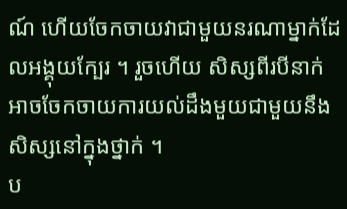ណ៍ ហើយចែកចាយវាជាមួយនរណាម្នាក់ដែលអង្គុយក្បែរ ។ រួចហើយ សិស្សពីរបីនាក់អាចចែកចាយការយល់ដឹងមួយជាមួយនឹងសិស្សនៅក្នុងថ្នាក់ ។
ប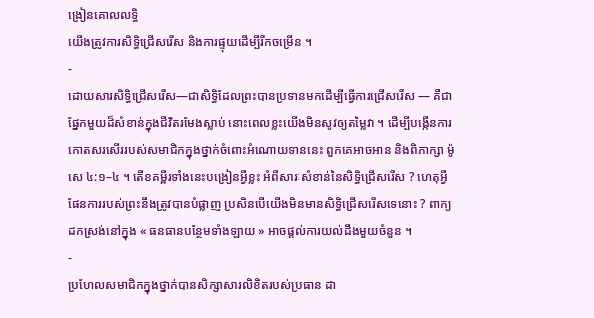ង្រៀនគោលលទ្ធិ
យើងត្រូវការសិទ្ធិជ្រើសរើស និងការផ្ទុយដើម្បីរីកចម្រើន ។
-
ដោយសារសិទ្ធិជ្រើសរើស—ជាសិទ្ធិដែលព្រះបានប្រទានមកដើម្បីធ្វើការជ្រើសរើស — គឺជាផ្នែកមួយដ៏សំខាន់ក្នុងជីវិតរមែងស្លាប់ នោះពេលខ្លះយើងមិនសូវឲ្យតម្លៃវា ។ ដើម្បីបង្កើនការកោតសរសើររបស់សមាជិកក្នុងថ្នាក់ចំពោះអំណោយទាននេះ ពួកគេអាចអាន និងពិភាក្សា ម៉ូសេ ៤:១–៤ ។ តើខគម្ពីរទាំងនេះបង្រៀនអ្វីខ្លះ អំពីសារៈសំខាន់នៃសិទ្ធិជ្រើសរើស ? ហេតុអ្វីផែនការរបស់ព្រះនឹងត្រូវបានបំផ្លាញ ប្រសិនបើយើងមិនមានសិទ្ធិជ្រើសរើសទេនោះ ? ពាក្យដកស្រង់នៅក្នុង « ធនធានបន្ថែមទាំងឡាយ » អាចផ្ដល់ការយល់ដឹងមួយចំនួន ។
-
ប្រហែលសមាជិកក្នុងថ្នាក់បានសិក្សាសារលិខិតរបស់ប្រធាន ដា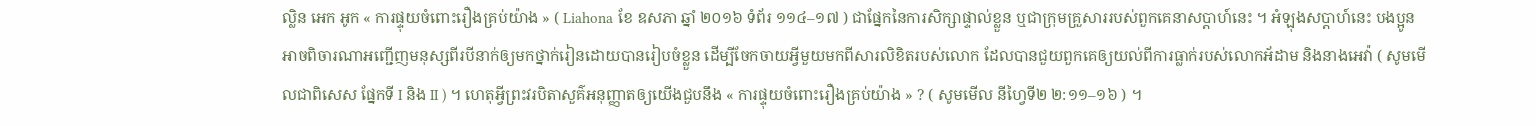ល្លិន អេក អូក « ការផ្ទុយចំពោះរឿងគ្រប់យ៉ាង » ( Liahona ខែ ឧសភា ឆ្នាំ ២០១៦ ទំព័រ ១១៤–១៧ ) ជាផ្នែកនៃការសិក្សាផ្ទាល់ខ្លួន ឬជាក្រុមគ្រួសាររបស់ពួកគេនាសប្ដាហ៍នេះ ។ អំឡុងសប្ដាហ៍នេះ បងប្អូនអាចពិចារណាអញ្ជើញមនុស្សពីរបីនាក់ឲ្យមកថ្នាក់រៀនដោយបានរៀបចំខ្លួន ដើម្បីចែកចាយអ្វីមួយមកពីសារលិខិតរបស់លោក ដែលបានជួយពួកគេឲ្យយល់ពីការធ្លាក់របស់លោកអ័ដាម និងនាងអេវ៉ា ( សូមមើលជាពិសេស ផ្នែកទី I និង II ) ។ ហេតុអ្វីព្រះវរបិតាសួគ៌អនុញ្ញាតឲ្យយើងជួបនឹង « ការផ្ទុយចំពោះរឿងគ្រប់យ៉ាង » ? ( សូមមើល នីហ្វៃទី២ ២:១១–១៦ ) ។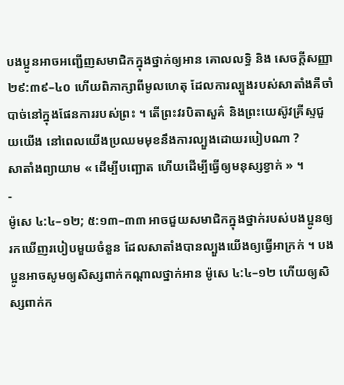បងប្អូនអាចអញ្ជើញសមាជិកក្នុងថ្នាក់ឲ្យអាន គោលលទ្ធិ និង សេចក្ដីសញ្ញា ២៩:៣៩–៤០ ហើយពិភាក្សាពីមូលហេតុ ដែលការល្បួងរបស់សាតាំងគឺចាំបាច់នៅក្នុងផែនការរបស់ព្រះ ។ តើព្រះវរបិតាសួគ៌ និងព្រះយេស៊ូវគ្រីស្ទជួយយើង នៅពេលយើងប្រឈមមុខនឹងការល្បួងដោយរបៀបណា ?
សាតាំងព្យាយាម « ដើម្បីបញ្ឆោត ហើយដើម្បីធ្វើឲ្យមនុស្សខ្វាក់ » ។
-
ម៉ូសេ ៤:៤–១២; ៥:១៣–៣៣ អាចជួយសមាជិកក្នុងថ្នាក់របស់បងប្អូនឲ្យរកឃើញរបៀបមួយចំនួន ដែលសាតាំងបានល្បួងយើងឲ្យធ្វើអាក្រក់ ។ បងប្អូនអាចសូមឲ្យសិស្សពាក់កណ្ដាលថ្នាក់អាន ម៉ូសេ ៤:៤–១២ ហើយឲ្យសិស្សពាក់ក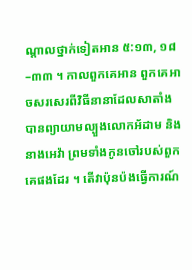ណ្ដាលថ្នាក់ទៀតអាន ៥:១៣, ១៨–៣៣ ។ កាលពួកគេអាន ពួកគេអាចសរសេរពីវិធីនានាដែលសាតាំងបានព្យាយាមល្បួងលោកអ័ដាម និងនាងអេវ៉ា ព្រមទាំងកូនចៅរបស់ពួកគេផងដែរ ។ តើវាប៉ុនប៉ងធ្វើការណ៍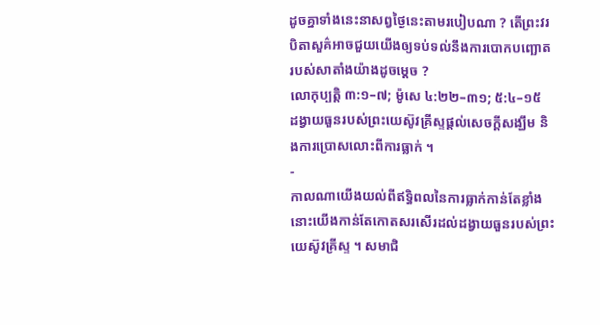ដូចគ្នាទាំងនេះនាសព្វថ្ងៃនេះតាមរបៀបណា ? តើព្រះវរបិតាសួគ៌អាចជួយយើងឲ្យទប់ទល់នឹងការបោកបញ្ឆោតរបស់សាតាំងយ៉ាងដូចម្តេច ?
លោកុប្បត្តិ ៣:១–៧; ម៉ូសេ ៤:២២–៣១; ៥:៤–១៥
ដង្វាយធួនរបស់ព្រះយេស៊ូវគ្រីស្ទផ្ដល់សេចក្ដីសង្ឃឹម និងការប្រោសលោះពីការធ្លាក់ ។
-
កាលណាយើងយល់ពីឥទ្ធិពលនៃការធ្លាក់កាន់តែខ្លាំង នោះយើងកាន់តែកោតសរសើរដល់ដង្វាយធួនរបស់ព្រះយេស៊ូវគ្រីស្ទ ។ សមាជិ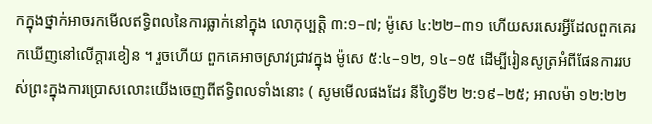កក្នុងថ្នាក់អាចរកមើលឥទ្ធិពលនៃការធ្លាក់នៅក្នុង លោកុប្បត្តិ ៣:១–៧; ម៉ូសេ ៤:២២–៣១ ហើយសរសេរអ្វីដែលពួកគេរកឃើញនៅលើក្ដារខៀន ។ រួចហើយ ពួកគេអាចស្រាវជ្រាវក្នុង ម៉ូសេ ៥:៤–១២, ១៤–១៥ ដើម្បីរៀនសូត្រអំពីផែនការរបស់ព្រះក្នុងការប្រោសលោះយើងចេញពីឥទ្ធិពលទាំងនោះ ( សូមមើលផងដែរ នីហ្វៃទី២ ២:១៩–២៥; អាលម៉ា ១២:២២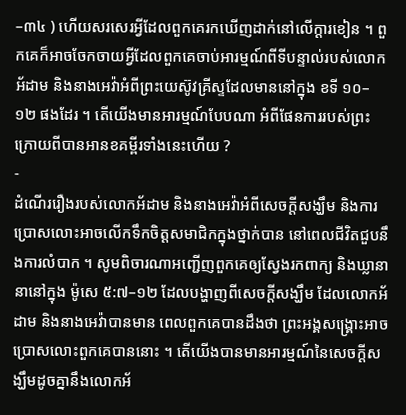–៣៤ ) ហើយសរសេរអ្វីដែលពួកគេរកឃើញដាក់នៅលើក្ដារខៀន ។ ពួកគេក៏អាចចែកចាយអ្វីដែលពួកគេចាប់អារម្មណ៍ពីទីបន្ទាល់របស់លោកអ័ដាម និងនាងអេវ៉ាអំពីព្រះយេស៊ូវគ្រីស្ទដែលមាននៅក្នុង ខទី ១០–១២ ផងដែរ ។ តើយើងមានអារម្មណ៍បែបណា អំពីផែនការរបស់ព្រះក្រោយពីបានអានខគម្ពីរទាំងនេះហើយ ?
-
ដំណើររឿងរបស់លោកអ័ដាម និងនាងអេវ៉ាអំពីសេចក្ដីសង្ឃឹម និងការប្រោសលោះអាចលើកទឹកចិត្តសមាជិកក្នុងថ្នាក់បាន នៅពេលជីវិតជួបនឹងការលំបាក ។ សូមពិចារណាអញ្ជើញពួកគេឲ្យស្វែងរកពាក្យ និងឃ្លានានានៅក្នុង ម៉ូសេ ៥:៧–១២ ដែលបង្ហាញពីសេចក្ដីសង្ឃឹម ដែលលោកអ័ដាម និងនាងអេវ៉ាបានមាន ពេលពួកគេបានដឹងថា ព្រះអង្គសង្គ្រោះអាចប្រោសលោះពួកគេបាននោះ ។ តើយើងបានមានអារម្មណ៍នៃសេចក្ដីសង្ឃឹមដូចគ្នានឹងលោកអ័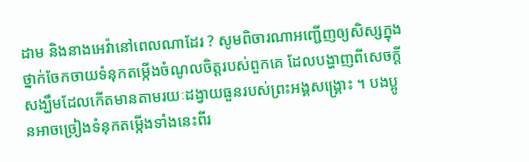ដាម និងនាងអេវ៉ានៅពេលណាដែរ ? សូមពិចារណាអញ្ជើញឲ្យសិស្សក្នុងថ្នាក់ចែកចាយទំនុកតម្កើងចំណូលចិត្តរបស់ពួកគេ ដែលបង្ហាញពីសេចក្ដីសង្ឃឹមដែលកើតមានតាមរយៈដង្វាយធួនរបស់ព្រះអង្គសង្គ្រោះ ។ បងប្អូនអាចច្រៀងទំនុកតម្កើងទាំងនេះពីរ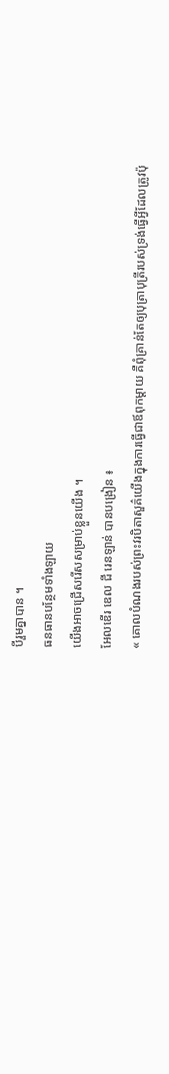បីរួមគ្នាបាន ។
ធនធានបន្ថែមទាំងឡាយ
យើងអាចជ្រើសរើសសម្រាប់ខ្លួនយើង ។
អែលឌើរ ឌេល ជី រេនឡាន់ បានបង្រៀន ៖
« គោលបំណងរបស់ព្រះវរបិតាសួគ៌យើងក្នុងការធ្វើជាឪពុកម្តាយ គឺពុំគ្រាន់តែឲ្យបុត្រាបុត្រីរបស់ទ្រង់ធ្វើអ្វីដែលត្រូវប៉ុ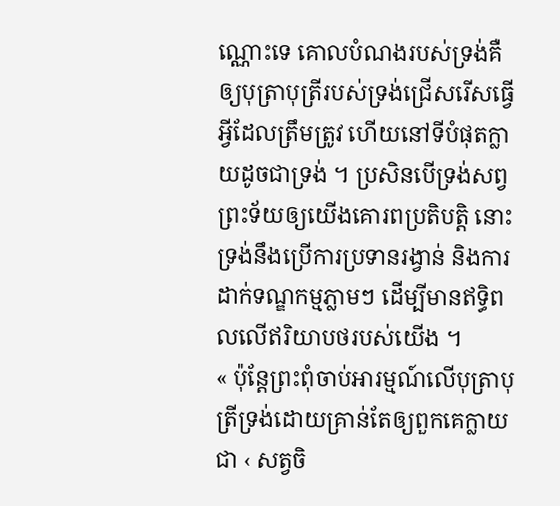ណ្ណោះទេ គោលបំណងរបស់ទ្រង់គឺឲ្យបុត្រាបុត្រីរបស់ទ្រង់ជ្រើសរើសធ្វើអ្វីដែលត្រឹមត្រូវ ហើយនៅទីបំផុតក្លាយដូចជាទ្រង់ ។ ប្រសិនបើទ្រង់សព្វព្រះទ័យឲ្យយើងគោរពប្រតិបត្តិ នោះទ្រង់នឹងប្រើការប្រទានរង្វាន់ និងការដាក់ទណ្ឌកម្មភ្លាមៗ ដើម្បីមានឥទ្ធិពលលើឥរិយាបថរបស់យើង ។
« ប៉ុន្តែព្រះពុំចាប់អារម្មណ៍លើបុត្រាបុត្រីទ្រង់ដោយគ្រាន់តែឲ្យពួកគេក្លាយជា ‹ សត្វចិ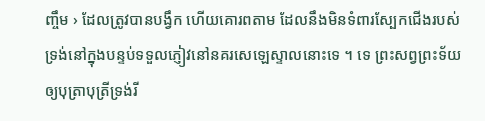ញ្ចឹម › ដែលត្រូវបានបង្វឹក ហើយគោរពតាម ដែលនឹងមិនទំពារស្បែកជើងរបស់ទ្រង់នៅក្នុងបន្ទប់ទទួលភ្ញៀវនៅនគរសេឡេស្ទាលនោះទេ ។ ទេ ព្រះសព្វព្រះទ័យឲ្យបុត្រាបុត្រីទ្រង់រី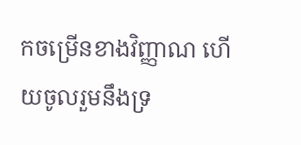កចម្រើនខាងវិញ្ញាណ ហើយចូលរួមនឹងទ្រ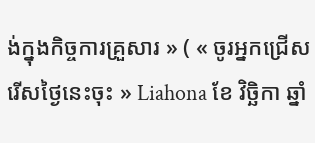ង់ក្នុងកិច្ចការគ្រួសារ » ( « ចូរអ្នកជ្រើសរើសថ្ងៃនេះចុះ » Liahona ខែ វិច្ឆិកា ឆ្នាំ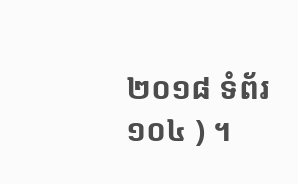២០១៨ ទំព័រ ១០៤ ) ។